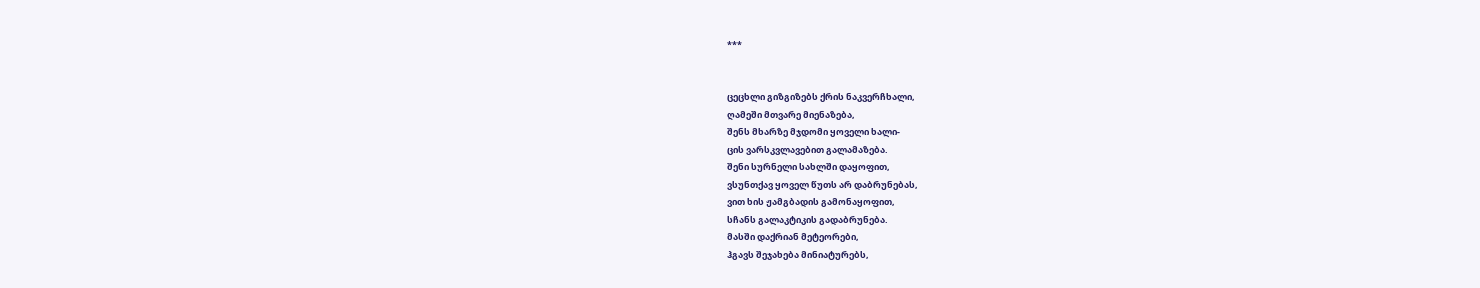***


ცეცხლი გიზგიზებს ქრის ნაკვერჩხალი,
ღამეში მთვარე მიენაზება,
შენს მხარზე მჯდომი ყოველი ხალი-
ცის ვარსკვლავებით გალამაზება.
შენი სურნელი სახლში დაყოფით,
ვსუნთქავ ყოველ წუთს არ დაბრუნებას,
ვით ხის ჟამგბადის გამონაყოფით,
სჩანს გალაკტიკის გადაბრუნება.
მასში დაქრიან მეტეორები,
ჰგავს შეჯახება მინიატურებს,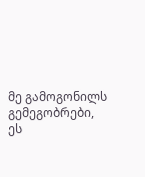მე გამოგონილს გემეგობრები,
ეს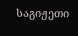საგიჟეთი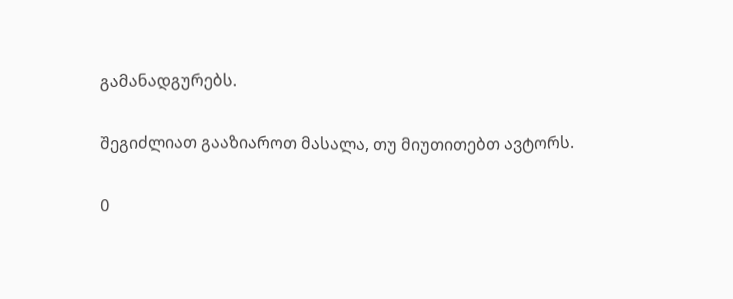გამანადგურებს.

შეგიძლიათ გააზიაროთ მასალა, თუ მიუთითებთ ავტორს.

0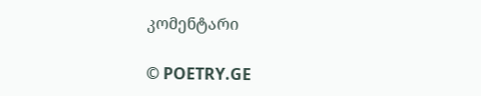კომენტარი

© POETRY.GE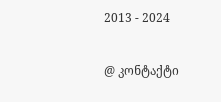2013 - 2024

@ კონტაქტი